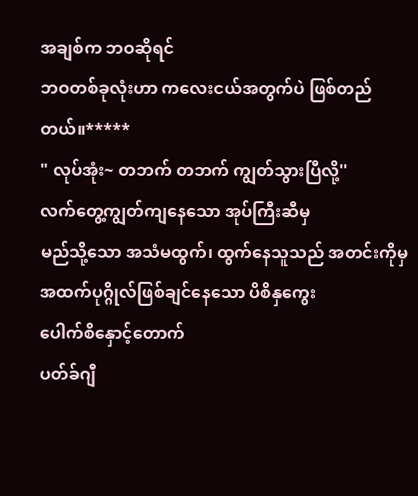အချစ်က ဘဝဆိုရင်
ဘဝတစ်ခုလုံးဟာ ကလေးငယ်အတွက်ပဲ ဖြစ်တည်တယ်။*****
" လုပ်အုံး~ တဘက် တဘက် ကျွတ်သွားပြီလို့''
လက်တွေ့ကျွတ်ကျနေသော အုပ်ကြီးဆီမှ
မည်သို့သော အသံမထွက်၊ ထွက်နေသူသည် အတင်းကိုမှ အထက်ပုဂ္ဂိုလ်ဖြစ်ချင်နေသော ပိစိနှကွေး
ပေါက်စိနှောင့်တောက်
ပတ်ခ်ဂျီ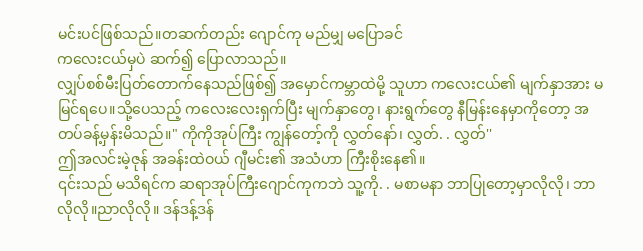မင်းပင်ဖြစ်သည်။တဆက်တည်း ဂျောင်ကု မည်မျှ မပြောခင်
ကလေးငယ်မှပဲ ဆက်၍ ပြောလာသည်။
လျှပ်စစ်မီးပြတ်တောက်နေသည်ဖြစ်၍ အမှောင်ကမ္ဘာထဲမို့ သူဟာ ကလေးငယ်၏ မျက်နှာအား မမြင်ရပေ။သို့ပေသည့် ကလေးလေးရှက်ပြီး မျက်နှာတွေ၊ နားရွက်တွေ နီမြန်းနေမှာကိုတော့ အတပ်ခန့်မှန်းမိသည်။" ကိုကိုအုပ်ကြီး ကျွန်တော့်ကို လွှတ်နော်၊ လွှတ်. . လွှတ်''
ဤအလင်းမဲ့ဇုန် အခန်းထဲဝယ် ဂျီမင်း၏ အသံဟာ ကြီးစိုးနေ၏။
၎င်းသည် မသိရင်က ဆရာအုပ်ကြီးဂျောင်ကုကဘဲ သူ့ကို. . မစာမနာ ဘာပြုတော့မှာလိုလို၊ ဘာလိုလို။ညာလိုလို။ ဒန်ဒန့်ဒန်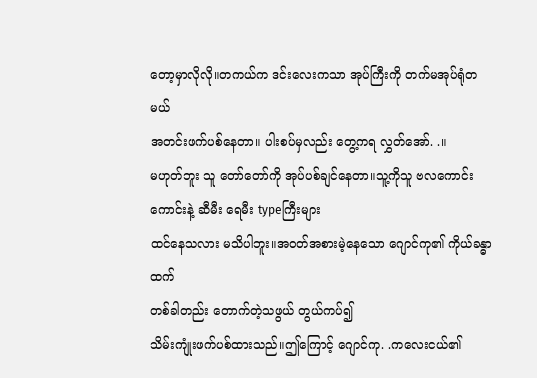တော့မှာလိုလို။တကယ်က ဒင်းလေးကသာ အုပ်ကြီးကို တက်မအုပ်ရုံတမယ်
အတင်းဖက်ပစ်နေတာ။ ပါးစပ်မှလည်း တွေ့ကရ လွှတ်အော်. .။
မဟုတ်ဘူး သူ တော်တော်ကို အုပ်ပစ်ချင်နေတာ။သူ့ကိုသူ ဗလကောင်းကောင်းနဲ့ ဆီမီး ရေမီး typeကြီးများ
ထင်နေသလား မသိပါဘူး။အဝတ်အစားမဲ့နေသော ဂျောင်ကု၏ ကိုယ်ခန္ဓာထက်
တစ်ခါတည်း တောက်တဲ့သဖွယ် တွယ်ကပ်၍
သိမ်းကျုံးဖက်ပစ်ထားသည်။ဤကြောင့် ဂျောင်ကု. .ကလေးငယ်၏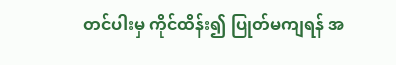တင်ပါးမှ ကိုင်ထိန်း၍ ပြုတ်မကျရန် အ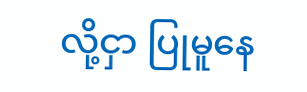လို့ငှာ ပြုမူနေ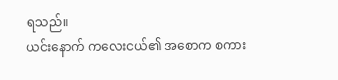ရသည်။
ယင်းနောက် ကလေးငယ်၏ အစောက စကား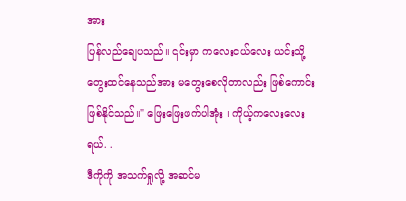အား
ပြန်လည်ချေပသည်။ ၎င်းမှာ ကလေးငယ်လေး ယင်းသို့ တွေးထင်နေသည်အား မတွေးစေလိုတာလည်း ဖြစ်ကောင်းဖြစ်နိုင်သည်။" ဖြေးဖြေးဖက်ပါအုံး ၊ ကိုယ့်ကလေးလေး ရယ်. .
ဒီကိုကို အသက်ရှုလို့ အဆင်မ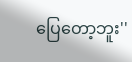ပြေတော့ဘူး''